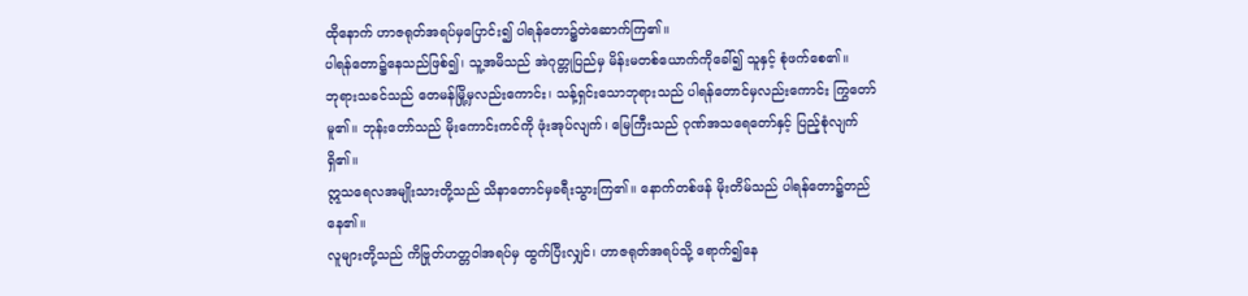ထိုနောက် ဟာဇရုတ်အရပ်မှပြောင်း၍ ပါရန်တော၌တဲဆောက်ကြ၏။
ပါရန်တော၌နေသည်ဖြစ်၍၊ သူ့အမိသည် အဲဂုတ္တုပြည်မှ မိန်းမတစ်ယောက်ကိုခေါ်၍ သူနှင့် စုံဖက်စေ၏။
ဘုရားသခင်သည် တေမန်မြို့မှလည်းကောင်း၊ သန့်ရှင်းသောဘုရားသည် ပါရန်တောင်မှလည်းကောင်း ကြွတော်မူ၏။ ဘုန်းတော်သည် မိုးကောင်းကင်ကို ဖုံးအုပ်လျက်၊ မြေကြီးသည် ဂုဏ်အသရေတော်နှင့် ပြည့်စုံလျက်ရှိ၏။
ဣသရေလအမျိုးသားတို့သည် သိနာတောင်မှခရီးသွားကြ၏။ နောက်တစ်ဖန် မိုးတိမ်သည် ပါရန်တော၌တည်နေ၏။
လူများတို့သည် ကိဗြုတ်ဟတ္တဝါအရပ်မှ ထွက်ပြီးလျှင်၊ ဟာဇရုတ်အရပ်သို့ ရောက်၍နေ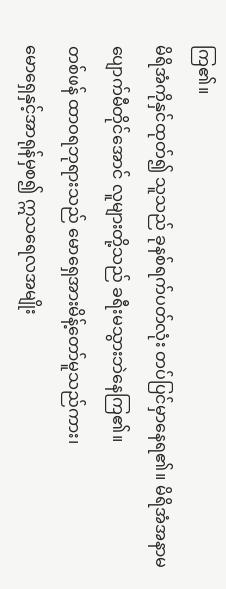ကြ၏။
မိရိအံကိုနှင်ထုတ်၍ သူသည် ခုနစ်ရက်ပတ်လုံး တပ်ပြင်မှာနေရ၏။ မိရိအံအနာမပျောက်မီတိုင်အောင် လူများတို့သည် ခရီးမသွားဘဲနေကြ၏။
တစ်ဖန် ထာဝရဘုရားသည် မောရှေအားမိန့်တော်မူသည်ကား၊
မောရှေနှင့်အာရုန်မှစ၍ ဣသရေလအမျိုး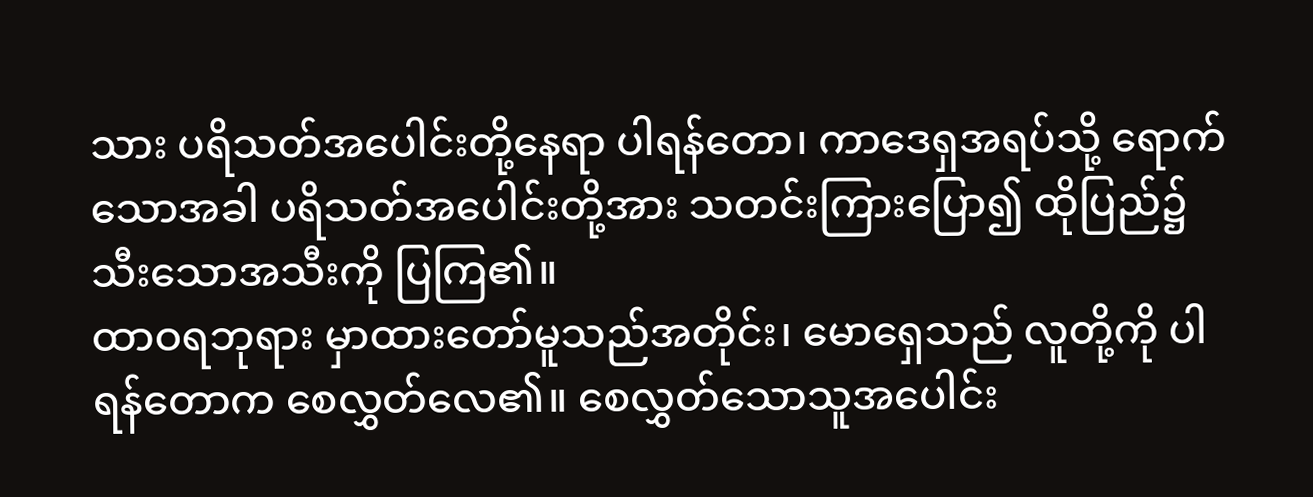သား ပရိသတ်အပေါင်းတို့နေရာ ပါရန်တော၊ ကာဒေရှအရပ်သို့ ရောက်သောအခါ ပရိသတ်အပေါင်းတို့အား သတင်းကြားပြော၍ ထိုပြည်၌သီးသောအသီးကို ပြကြ၏။
ထာဝရဘုရား မှာထားတော်မူသည်အတိုင်း၊ မောရှေသည် လူတို့ကို ပါရန်တောက စေလွှတ်လေ၏။ စေလွှတ်သောသူအပေါင်း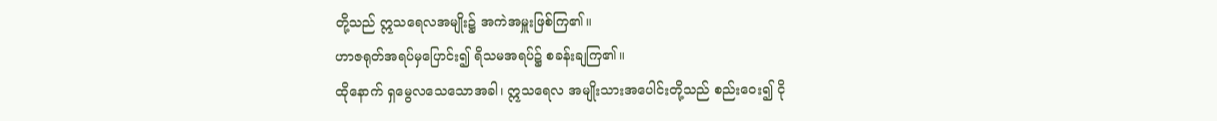တို့သည် ဣသရေလအမျိုး၌ အကဲအမှူးဖြစ်ကြ၏။
ဟာဇရုတ်အရပ်မှပြောင်း၍ ရိသမအရပ်၌ စခန်းချကြ၏။
ထိုနောက် ရှမွေလသေသောအခါ၊ ဣသရေလ အမျိုးသားအပေါင်းတို့သည် စည်းဝေး၍ ငို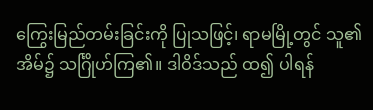ကြွေးမြည်တမ်းခြင်းကို ပြုသဖြင့်၊ ရာမမြို့တွင် သူ၏အိမ်၌ သင်္ဂြိုဟ်ကြ၏။ ဒါဝိဒ်သည် ထ၍ ပါရန်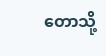တောသို့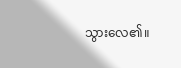သွားလေ၏။